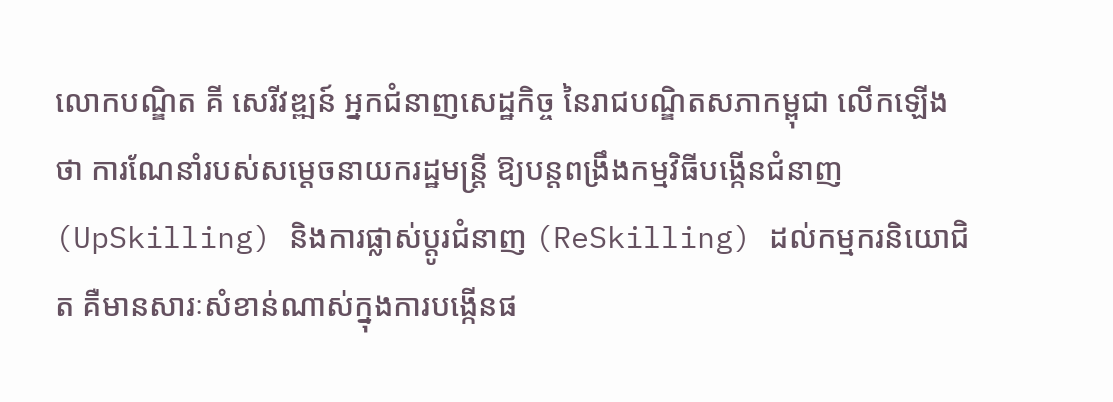លោកបណ្ឌិត គី សេរីវឌ្ឍន៍ អ្នកជំនាញសេដ្ឋកិច្ច នៃរាជបណ្ឌិតសភាកម្ពុជា លើកឡើងថា ការណែនាំរបស់សម្តេចនាយករដ្ឋមន្រ្តី ឱ្យបន្តពង្រឹងកម្មវិធីបង្កើនជំនាញ (UpSkilling) និងការផ្លាស់ប្តូរជំនាញ (ReSkilling) ដល់កម្មករនិយោជិត គឺមានសារៈសំខាន់ណាស់ក្នុងការបង្កើនផ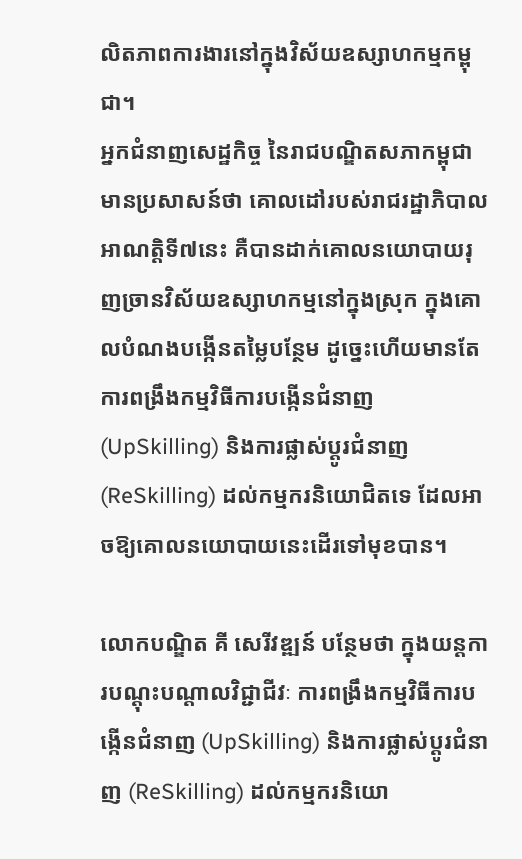លិតភាពការងារនៅក្នុងវិស័យឧស្សាហកម្មកម្ពុជា។
អ្នកជំនាញសេដ្ឋកិច្ច នៃរាជបណ្ឌិតសភាកម្ពុជា មានប្រសាសន៍ថា គោលដៅរបស់រាជរដ្ឋាភិបាលអាណត្តិទី៧នេះ គឺបានដាក់គោលនយោបាយរុញច្រានវិស័យឧស្សាហកម្មនៅក្នុងស្រុក ក្នុងគោលបំណងបង្កើនតម្លៃបន្ថែម ដូច្នេះហើយមានតែការពង្រឹងកម្មវិធីការបង្កើនជំនាញ (UpSkilling) និងការផ្លាស់ប្តូរជំនាញ (ReSkilling) ដល់កម្មករនិយោជិតទេ ដែលអាចឱ្យគោលនយោបាយនេះដើរទៅមុខបាន។

លោកបណ្ឌិត គី សេរីវឌ្ឍន៍ បន្ថែមថា ក្នុងយន្តការបណ្តុះបណ្តាលវិជ្ជាជីវៈ ការពង្រឹងកម្មវិធីការបង្កើនជំនាញ (UpSkilling) និងការផ្លាស់ប្តូរជំនាញ (ReSkilling) ដល់កម្មករនិយោ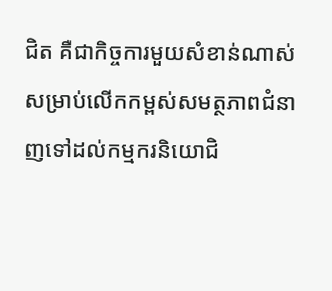ជិត គឺជាកិច្ចការមួយសំខាន់ណាស់សម្រាប់លើកកម្ពស់សមត្ថភាពជំនាញទៅដល់កម្មករនិយោជិ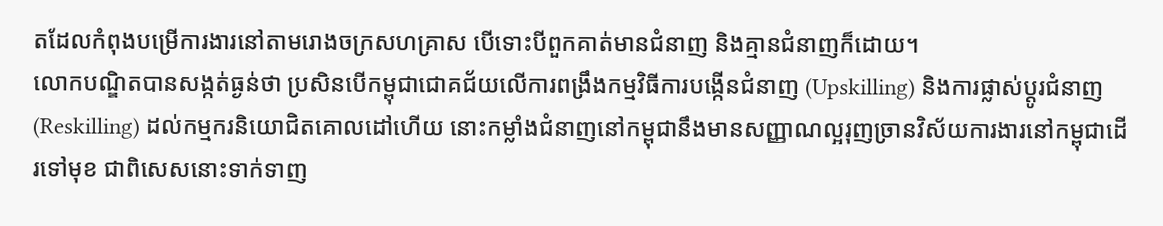តដែលកំពុងបម្រើការងារនៅតាមរោងចក្រសហគ្រាស បើទោះបីពួកគាត់មានជំនាញ និងគ្មានជំនាញក៏ដោយ។
លោកបណ្ឌិតបានសង្កត់ធ្ងន់ថា ប្រសិនបើកម្ពុជាជោគជ័យលើការពង្រឹងកម្មវិធីការបង្កើនជំនាញ (Upskilling) និងការផ្លាស់ប្តូរជំនាញ (Reskilling) ដល់កម្មករនិយោជិតគោលដៅហើយ នោះកម្លាំងជំនាញនៅកម្ពុជានឹងមានសញ្ញាណល្អរុញច្រានវិស័យការងារនៅកម្ពុជាដើរទៅមុខ ជាពិសេសនោះទាក់ទាញ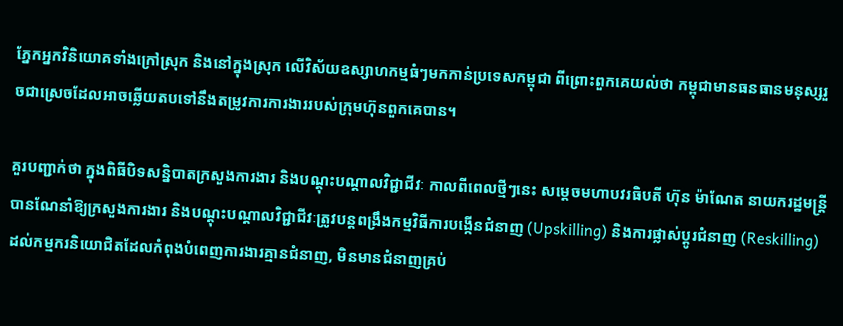ភ្នែកអ្នកវិនិយោគទាំងក្រៅស្រុក និងនៅក្នុងស្រុក លើវិស័យឧស្សាហកម្មធំៗមកកាន់ប្រទេសកម្ពុជា ពីព្រោះពួកគេយល់ថា កម្ពុជាមានធនធានមនុស្សរួចជាស្រេចដែលអាចឆ្លើយតបទៅនឹងតម្រូវការការងាររបស់ក្រុមហ៊ុនពួកគេបាន។

គួរបញ្ជាក់ថា ក្នុងពិធីបិទសន្និបាតក្រសួងការងារ និងបណ្តុះបណ្តាលវិជ្ជាជីវៈ កាលពីពេលថ្មីៗនេះ សម្តេចមហាបវរធិបតី ហ៊ុន ម៉ាណែត នាយករដ្ឋមន្រ្តីបានណែនាំឱ្យក្រសួងការងារ និងបណ្តុះបណ្តាលវិជ្ជាជីវៈត្រូវបន្តពង្រឹងកម្មវិធីការបង្កើនជំនាញ (Upskilling) និងការផ្លាស់ប្តូរជំនាញ (Reskilling) ដល់កម្មករនិយោជិតដែលកំពុងបំពេញការងារគ្មានជំនាញ, មិនមានជំនាញគ្រប់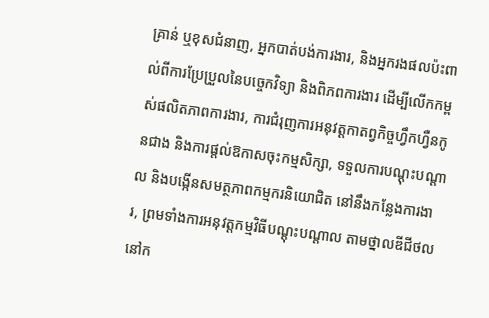គ្រាន់ ឬខុសជំនាញ, អ្នកបាត់បង់ការងារ, និងអ្នករងផលប៉ះពាល់ពីការប្រែប្រួលនៃបច្ចេកវិទ្យា និងពិភពការងារ ដើម្បីលើកកម្ពស់ផលិតភាពការងារ, ការជំរុញការអនុវត្តកាតព្វកិច្ចហ្វឹកហ្វឺនកូនជាង និងការផ្តល់ឱកាសចុះកម្មសិក្សា, ទទួលការបណ្តុះបណ្តាល និងបង្កើនសមត្ថភាពកម្មករនិយោជិត នៅនឹងកន្លែងការងារ, ព្រមទាំងការអនុវត្តកម្មវិធីបណ្តុះបណ្តាល តាមថ្នាលឌីជីថលនៅក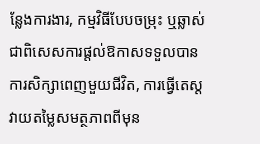ន្លែងការងារ, កម្មវិធីបែបចម្រុះ ឬឆ្លាស់ ជាពិសេសការផ្តល់ឱកាសទទួលបានការសិក្សាពេញមួយជីវិត, ការធ្វើតេស្តវាយតម្លៃសមត្ថភាពពីមុន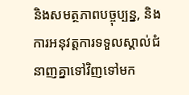និងសមត្ថភាពបច្ចុប្បន្ន, និងការអនុវត្តការទទួលស្គាល់ជំនាញគ្នាទៅវិញទៅមក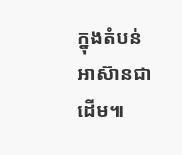ក្នុងតំបន់អាស៊ានជាដើម៕